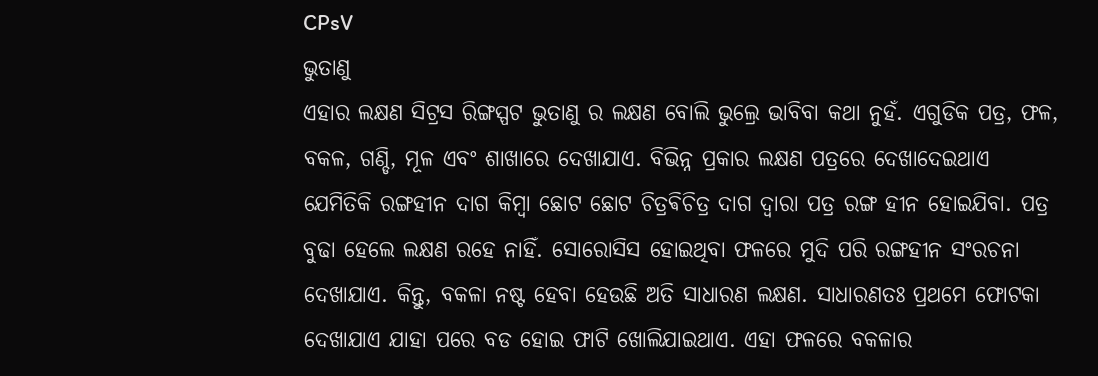CPsV
ଭୁତାଣୁ
ଏହାର ଲକ୍ଷଣ ସିଟ୍ରସ ରିଙ୍ଗସ୍ପଟ ଭୁତାଣୁ ର ଲକ୍ଷଣ ବୋଲି ଭୁଲ୍ରେ ଭାବିବା କଥା ନୁହଁ. ଏଗୁଡିକ ପତ୍ର, ଫଳ, ବକଳ, ଗଣ୍ଡି, ମୂଳ ଏବଂ ଶାଖାରେ ଦେଖାଯାଏ. ବିଭିନ୍ନ ପ୍ରକାର ଲକ୍ଷଣ ପତ୍ରରେ ଦେଖାଦେଇଥାଏ ଯେମିତିକି ରଙ୍ଗହୀନ ଦାଗ କିମ୍ବା ଛୋଟ ଛୋଟ ଚିତ୍ରଵିଚିତ୍ର ଦାଗ ଦ୍ୱାରା ପତ୍ର ରଙ୍ଗ ହୀନ ହୋଇଯିବା. ପତ୍ର ବୁଢା ହେଲେ ଲକ୍ଷଣ ରହେ ନାହିଁ. ସୋରୋସିସ ହୋଇଥିବା ଫଳରେ ମୁଦି ପରି ରଙ୍ଗହୀନ ସଂରଚନା ଦେଖାଯାଏ. କିନ୍ତୁ, ବକଳା ନଷ୍ଟ ହେବା ହେଉଛି ଅତି ସାଧାରଣ ଲକ୍ଷଣ. ସାଧାରଣତଃ ପ୍ରଥମେ ଫୋଟକା ଦେଖାଯାଏ ଯାହା ପରେ ବଡ ହୋଇ ଫାଟି ଖୋଲିଯାଇଥାଏ. ଏହା ଫଳରେ ବକଳାର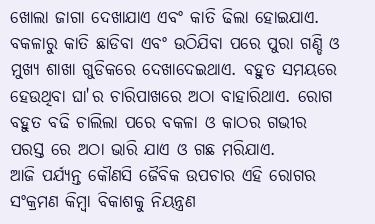ଖୋଲା ଜାଗା ଦେଖାଯାଏ ଏବଂ କାତି ଢିଲା ହୋଇଯାଏ. ବକଳାରୁ କାତି ଛାଡିବା ଏବଂ ଉଠିଯିବା ପରେ ପୁରା ଗଣ୍ଡି ଓ ମୁଖ୍ୟ ଶାଖା ଗୁଡିକରେ ଦେଖାଦେଇଥାଏ. ବହୁତ ସମୟରେ ହେଉଥିବା ଘା'ର ଚାରିପାଖରେ ଅଠା ବାହାରିଥାଏ. ରୋଗ ବହୁତ ବଢି ଚାଲିଲା ପରେ ବକଳା ଓ କାଠର ଗଭୀର ପରସ୍ତ ରେ ଅଠା ଭାରି ଯାଏ ଓ ଗଛ ମରିଯାଏ.
ଆଜି ପର୍ଯ୍ୟନ୍ତ କୌଣସି ଜୈବିକ ଉପଚାର ଏହି ରୋଗର ସଂକ୍ରମଣ କିମ୍ବା ବିକାଶକୁ ନିୟନ୍ତ୍ରଣ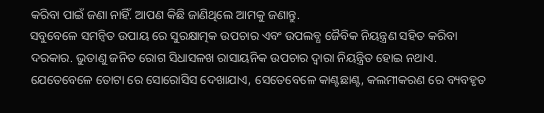କରିବା ପାଇଁ ଜଣା ନାହିଁ. ଆପଣ କିଛି ଜାଣିଥିଲେ ଆମକୁ ଜଣାନ୍ତୁ.
ସବୁବେଳେ ସମନ୍ବିତ ଉପାୟ ରେ ସୁରକ୍ଷାତ୍ମକ ଉପଚାର ଏବଂ ଉପଲବ୍ଧ ଜୈବିକ ନିୟନ୍ତ୍ରଣ ସହିତ କରିବା ଦରକାର. ଭୁତାଣୁ ଜନିତ ରୋଗ ସିଧାସଳଖ ରାସାୟନିକ ଉପଚାର ଦ୍ୱାରା ନିୟନ୍ତ୍ରିତ ହୋଇ ନଥାଏ. ଯେତେବେଳେ ତୋଟା ରେ ସୋରୋସିସ ଦେଖାଯାଏ, ସେତେବେଳେ କାଣ୍ଟଛାଣ୍ଟ, କଲମୀକରଣ ରେ ବ୍ୟବହୃତ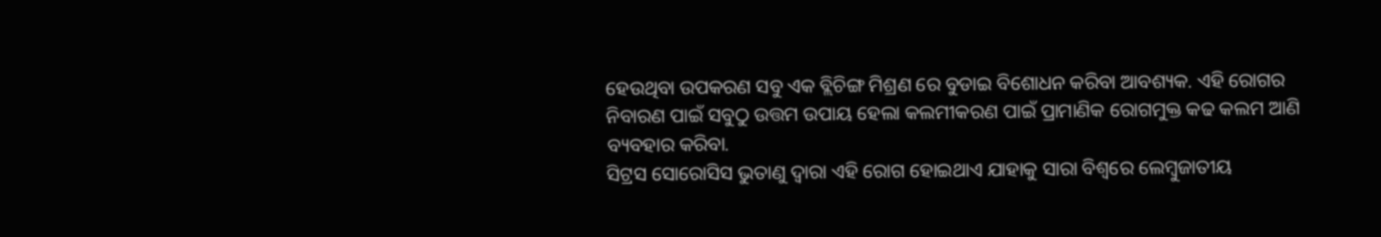ହେଉଥିବା ଉପକରଣ ସବୁ ଏକ ବ୍ଲିଚିଙ୍ଗ ମିଶ୍ରଣ ରେ ବୁଡାଇ ବିଶୋଧନ କରିବା ଆବଶ୍ୟକ. ଏହି ରୋଗର ନିବାରଣ ପାଇଁ ସବୁଠୁ ଉତ୍ତମ ଉପାୟ ହେଲା କଲମୀକରଣ ପାଇଁ ପ୍ରାମାଣିକ ରୋଗମୁକ୍ତ କଢ କଲମ ଆଣି ବ୍ୟବହାର କରିବା.
ସିଟ୍ରସ ସୋରୋସିସ ଭୁତାଣୁ ଦ୍ୱାରା ଏହି ରୋଗ ହୋଇଥାଏ ଯାହାକୁ ସାରା ବିଶ୍ୱରେ ଲେମ୍ବୁଜାତୀୟ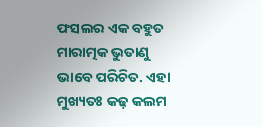ଫସଲର ଏକ ବହୁତ ମାରାତ୍ମକ ଭୁତାଣୁ ଭାବେ ପରିଚିତ. ଏହା ମୁଖ୍ୟତଃ କଢ଼ କଲମ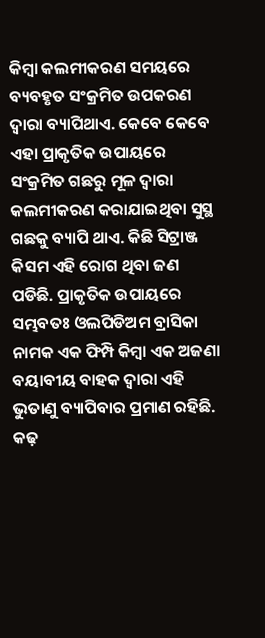କିମ୍ବା କଲମୀକରଣ ସମୟରେ ବ୍ୟବହୃତ ସଂକ୍ରମିତ ଉପକରଣ ଦ୍ୱାରା ବ୍ୟାପିଥାଏ. କେବେ କେବେ ଏହା ପ୍ରାକୃତିକ ଉପାୟରେ ସଂକ୍ରମିତ ଗଛରୁ ମୂଳ ଦ୍ୱାରା କଲମୀକରଣ କରାଯାଇଥିବା ସୁସ୍ଥ ଗଛକୁ ବ୍ୟାପି ଥାଏ. କିଛି ସିଟ୍ରାଞ୍ଜ କିସମ ଏହି ରୋଗ ଥିବା ଜଣ ପଡିଛି. ପ୍ରାକୃତିକ ଉପାୟରେ ସମ୍ଭବତଃ ଓଲପିଡିଅମ ବ୍ରାସିକା ନାମକ ଏକ ଫିମ୍ପି କିମ୍ବା ଏକ ଅଜଣା ବୟାବୀୟ ବାହକ ଦ୍ୱାରା ଏହି ଭୁତାଣୁ ବ୍ୟାପିବାର ପ୍ରମାଣ ରହିଛି. କଢ଼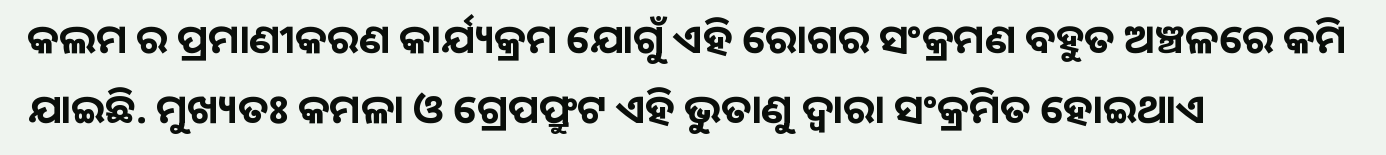କଲମ ର ପ୍ରମାଣୀକରଣ କାର୍ଯ୍ୟକ୍ରମ ଯୋଗୁଁ ଏହି ରୋଗର ସଂକ୍ରମଣ ବହୁତ ଅଞ୍ଚଳରେ କମି ଯାଇଛି. ମୁଖ୍ୟତଃ କମଳା ଓ ଗ୍ରେପଫ୍ରୁଟ ଏହି ଭୁତାଣୁ ଦ୍ୱାରା ସଂକ୍ରମିତ ହୋଇଥାଏ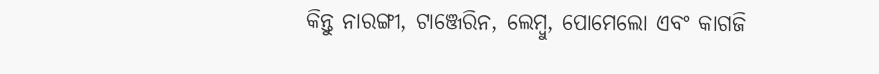କିନ୍ତୁ ନାରଙ୍ଗୀ, ଟାଞ୍ଜେରିନ, ଲେମ୍ବୁ, ପୋମେଲୋ ଏବଂ କାଗଜି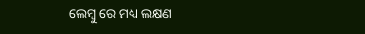ଲେମ୍ବୁ ରେ ମଧ୍ୟ ଲକ୍ଷଣ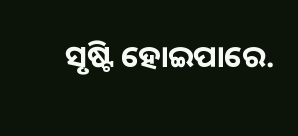ସୃଷ୍ଟି ହୋଇପାରେ.